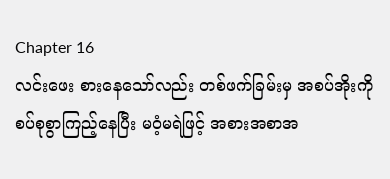Chapter 16
လင်းဖေး စားနေသော်လည်း တစ်ဖက်ခြမ်းမှ အစပ်အိုးကို စပ်စုစွာကြည့်နေပြီး မဝံ့မရဲဖြင့် အစားအစာအ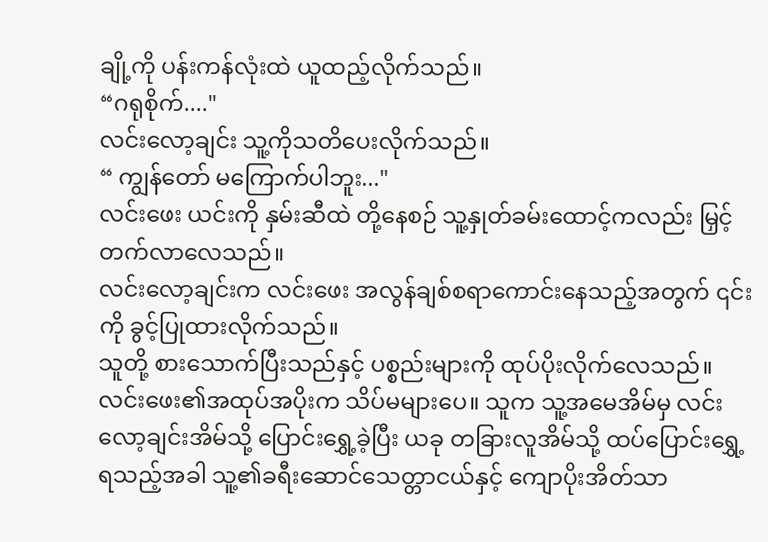ချို့ကို ပန်းကန်လုံးထဲ ယူထည့်လိုက်သည်။
“ဂရုစိုက်...."
လင်းလော့ချင်း သူ့ကိုသတိပေးလိုက်သည်။
“ ကျွန်တော် မကြောက်ပါဘူး..."
လင်းဖေး ယင်းကို နှမ်းဆီထဲ တို့နေစဉ် သူ့နှုတ်ခမ်းထောင့်ကလည်း မြှင့်တက်လာလေသည်။
လင်းလော့ချင်းက လင်းဖေး အလွန်ချစ်စရာကောင်းနေသည့်အတွက် ၎င်းကို ခွင့်ပြုထားလိုက်သည်။
သူတို့ စားသောက်ပြီးသည်နှင့် ပစ္စည်းများကို ထုပ်ပိုးလိုက်လေသည်။
လင်းဖေး၏အထုပ်အပိုးက သိပ်မများပေ။ သူက သူ့အမေအိမ်မှ လင်းလော့ချင်းအိမ်သို့ ပြောင်းရွှေ့ခဲ့ပြီး ယခု တခြားလူအိမ်သို့ ထပ်ပြောင်းရွှေ့ရသည့်အခါ သူ့၏ခရီးဆောင်သေတ္တာငယ်နှင့် ကျောပိုးအိတ်သာ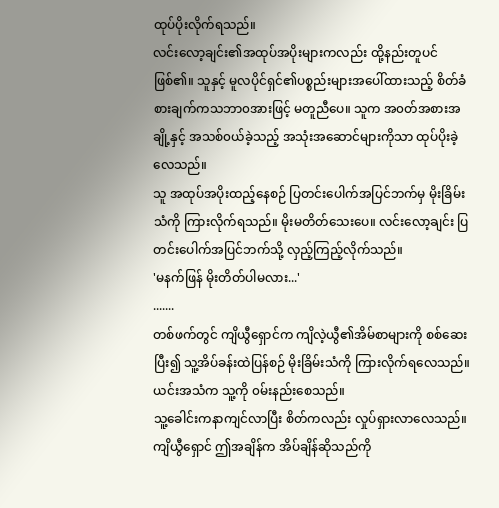ထုပ်ပိုးလိုက်ရသည်။
လင်းလော့ချင်း၏အထုပ်အပိုးများကလည်း ထို့နည်းတူပင်ဖြစ်၏။ သူနှင့် မူလပိုင်ရှင်၏ပစ္စည်းများအပေါ်ထားသည့် စိတ်ခံစားချက်ကသဘာ၀အားဖြင့် မတူညီပေ။ သူက အ၀တ်အစားအချို့နှင့် အသစ်၀ယ်ခဲ့သည့် အသုံးအဆောင်များကိုသာ ထုပ်ပိုးခဲ့လေသည်။
သူ အထုပ်အပိုးထည့်နေစဉ် ပြတင်းပေါက်အပြင်ဘက်မှ မိုးခြိမ်းသံကို ကြားလိုက်ရသည်။ မိုးမတိတ်သေးပေ။ လင်းလော့ချင်း ပြတင်းပေါက်အပြင်ဘက်သို့ လှည့်ကြည့်လိုက်သည်။
'မနက်ဖြန် မိုးတိတ်ပါမလား...'
.......
တစ်ဖက်တွင် ကျိယွီရှောင်က ကျိလဲ့ယွီ၏အိမ်စာများကို စစ်ဆေးပြီး၍ သူ့အိပ်ခန်းထဲပြန်စဉ် မိုးခြိမ်းသံကို ကြားလိုက်ရလေသည်။
ယင်းအသံက သူ့ကို ၀မ်းနည်းစေသည်။
သူ့ခေါင်းကနာကျင်လာပြီး စိတ်ကလည်း လှုပ်ရှားလာလေသည်။
ကျိယွီရှောင် ဤအချိန်က အိပ်ချိန်ဆိုသည်ကို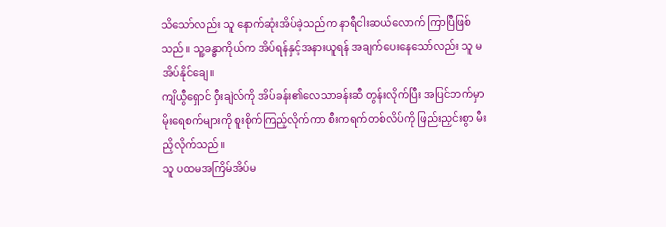သိသော်လည်း သူ နောက်ဆုံးအိပ်ခဲ့သည်က နာရီငါးဆယ်လောက် ကြာပြီဖြစ်သည်။ သူ့ခန္ဓာကိုယ်က အိပ်ရန်နှင့်အနားယူရန် အချက်ပေးနေသော်လည်း သူ မအိပ်နိုင်ချေ။
ကျိယွီရှောင် ဝှီးချဲလ်ကို အိပ်ခန်း၏လေသာခန်းဆီ တွန်းလိုက်ပြီး အပြင်ဘက်မှာ မိုးရေစက်များကို စူးစိုက်ကြည့်လိုက်ကာ စီးကရက်တစ်လိပ်ကို ဖြည်းညှင်းစွာ မီးညှိလိုက်သည်။
သူ ပထမအကြိမ်အိပ်မ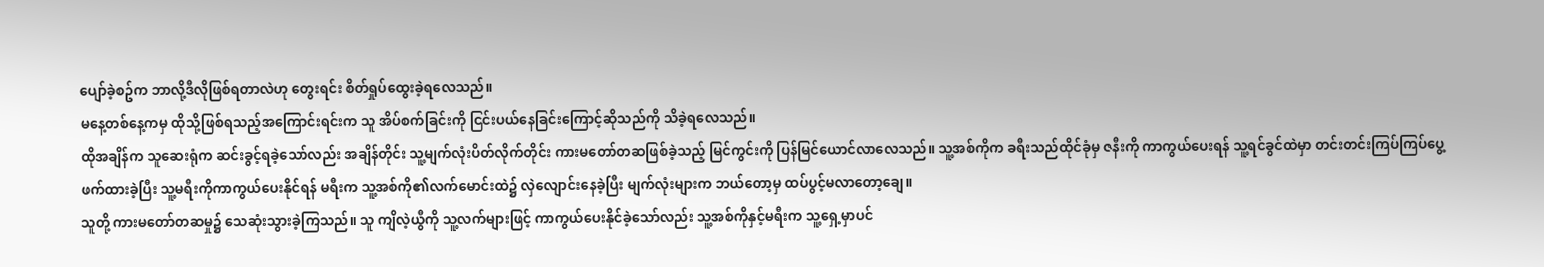ပျော်ခဲ့စဥ်က ဘာလို့ဒီလိုဖြစ်ရတာလဲဟု တွေးရင်း စိတ်ရှုပ်ထွေးခဲ့ရလေသည်။
မနေ့တစ်နေ့ကမှ ထိုသို့ဖြစ်ရသည့်အကြောင်းရင်းက သူ အိပ်စက်ခြင်းကို ငြင်းပယ်နေခြင်းကြောင့်ဆိုသည်ကို သိခဲ့ရလေသည်။
ထိုအချိန်က သူဆေးရုံက ဆင်းခွင့်ရခဲ့သော်လည်း အချိန်တိုင်း သူ့မျက်လုံးပိတ်လိုက်တိုင်း ကားမတော်တဆဖြစ်ခဲ့သည့် မြင်ကွင်းကို ပြန်မြင်ယောင်လာလေသည်။ သူ့အစ်ကိုက ခရီးသည်ထိုင်ခုံမှ ဇနီးကို ကာကွယ်ပေးရန် သူ့ရင်ခွင်ထဲမှာ တင်းတင်းကြပ်ကြပ်ပွေ့ဖက်ထားခဲ့ပြီး သူ့မရီးကိုကာကွယ်ပေးနိုင်ရန် မရီးက သူ့အစ်ကို၏လက်မောင်းထဲ၌ လှဲလျောင်းနေခဲ့ပြီး မျက်လုံးများက ဘယ်တော့မှ ထပ်ပွင့်မလာတော့ချေ။
သူတို့ ကားမတော်တဆမှု၌ သေဆုံးသွားခဲ့ကြသည်။ သူ ကျိလဲ့ယွီကို သူ့လက်များဖြင့် ကာကွယ်ပေးနိုင်ခဲ့သော်လည်း သူ့အစ်ကိုနှင့်မရီးက သူ့ရှေ့မှာပင်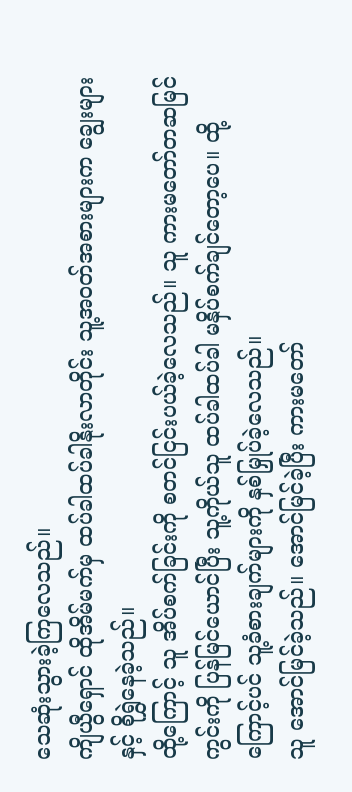သေဆုံးသွားခဲ့ကြလေသည်။
ကျိယွီရှောင် ထိုအိမ်မက်မှ ထပ်ခါထပ်ခါနိုးလာတိုင်း သူ့အ၀တ်အစားများက ချွေးများနှင့် စိုရွှဲနေခဲ့သည်။
ထို့ကြောင့် သူ အိပ်စက်ခြင်းကို စတင်ငြင်းပယ်ခဲ့လေသည်။ သူ ကားမတော်တဆမြင်ကွင်းကို ပြန်မြင်ယောင်ပြီး သူ့ကိုယ်သူ ထပ်ခါထပ်ခါ မနှိပ်စက်ချင်တော့ပေ။ ထို့ကြောင့်ပင် သူ့ခံစားချက်များကို နှစ်မြှုပ်ခဲ့လေသည်။
သူ အောင်မြင်ခဲ့သည်။ အောင်မြင်ခဲ့ပြီး ကားမတော်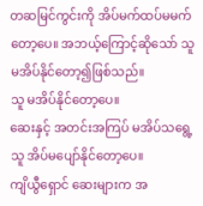တဆမြင်ကွင်းကို အိပ်မက်ထပ်မမက်တော့ပေ။ အဘယ့်ကြောင့်ဆိုသော် သူ မအိပ်နိုင်တော့၍ဖြစ်သည်။
သူ မအိပ်နိုင်တော့ပေ။
ဆေးနှင့် အတင်းအကြပ် မအိပ်သရွေ့ သူ အိပ်မပျော်နိုင်တော့ပေ။
ကျိယွီရှောင် ဆေးများက အ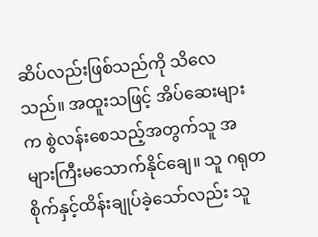ဆိပ်လည်းဖြစ်သည်ကို သိလေသည်။ အထူးသဖြင့် အိပ်ဆေးများက စွဲလန်းစေသည့်အတွက်သူ အများကြီးမသောက်နိုင်ချေ။ သူ ဂရုတစိုက်နှင့်ထိန်းချုပ်ခဲ့သော်လည်း သူ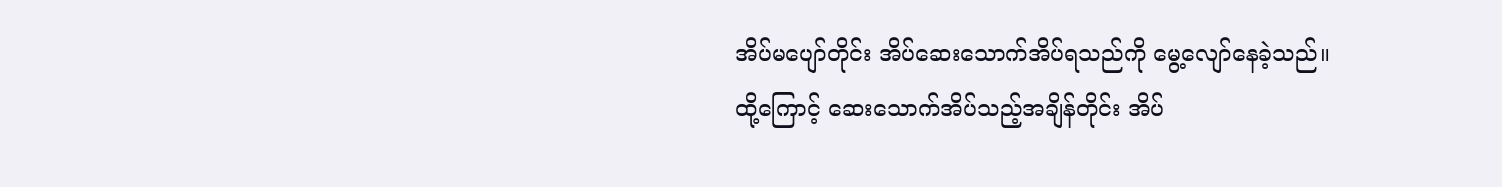အိပ်မပျော်တိုင်း အိပ်ဆေးသောက်အိပ်ရသည်ကို မွေ့လျော်နေခဲ့သည်။
ထို့ကြောင့် ဆေးသောက်အိပ်သည့်အချိန်တိုင်း အိပ်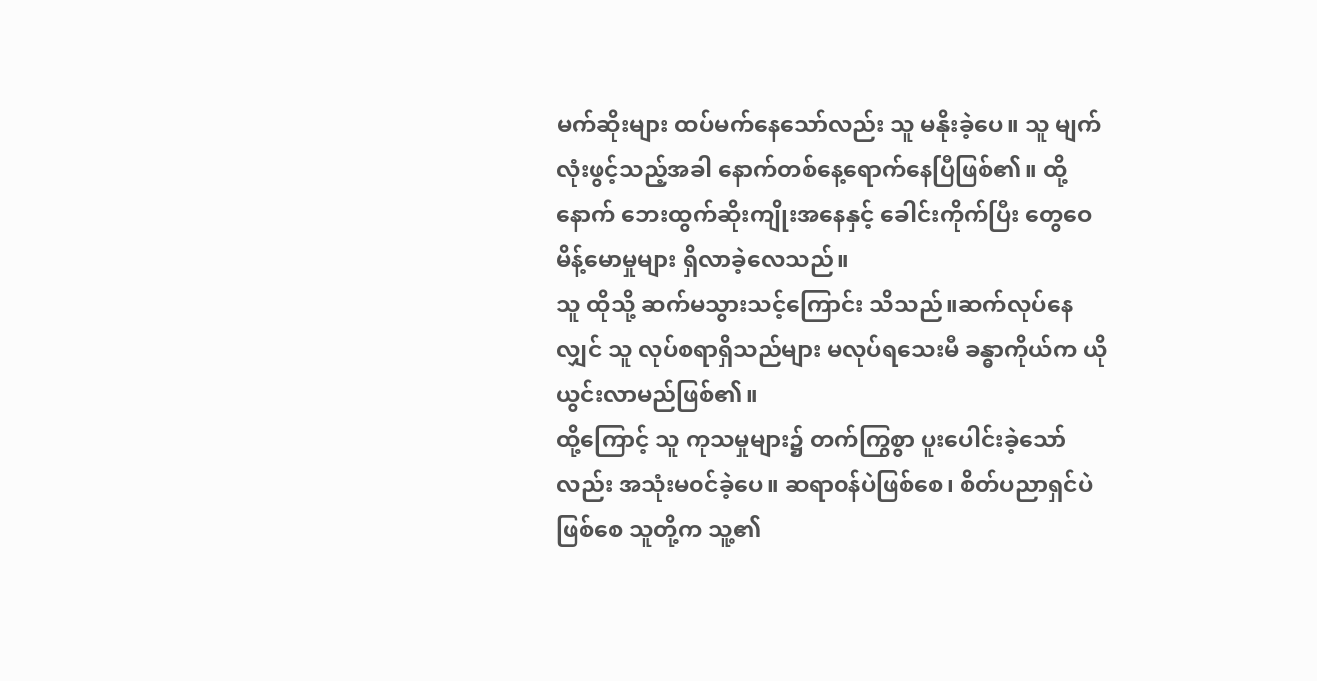မက်ဆိုးများ ထပ်မက်နေသော်လည်း သူ မနိုးခဲ့ပေ။ သူ မျက်လုံးဖွင့်သည့်အခါ နောက်တစ်နေ့ရောက်နေပြီဖြစ်၏။ ထို့နောက် ဘေးထွက်ဆိုးကျိုးအနေနှင့် ခေါင်းကိုက်ပြီး တွေဝေမိန့်မောမှုများ ရှိလာခဲ့လေသည်။
သူ ထိုသို့ ဆက်မသွားသင့်ကြောင်း သိသည်။ဆက်လုပ်နေလျှင် သူ လုပ်စရာရှိသည်များ မလုပ်ရသေးမီ ခန္ဓာကိုယ်က ယိုယွင်းလာမည်ဖြစ်၏။
ထို့ကြောင့် သူ ကုသမှုများ၌ တက်ကြွစွာ ပူးပေါင်းခဲ့သော်လည်း အသုံးမ၀င်ခဲ့ပေ။ ဆရာ၀န်ပဲဖြစ်စေ၊ စိတ်ပညာရှင်ပဲဖြစ်စေ သူတို့က သူ့၏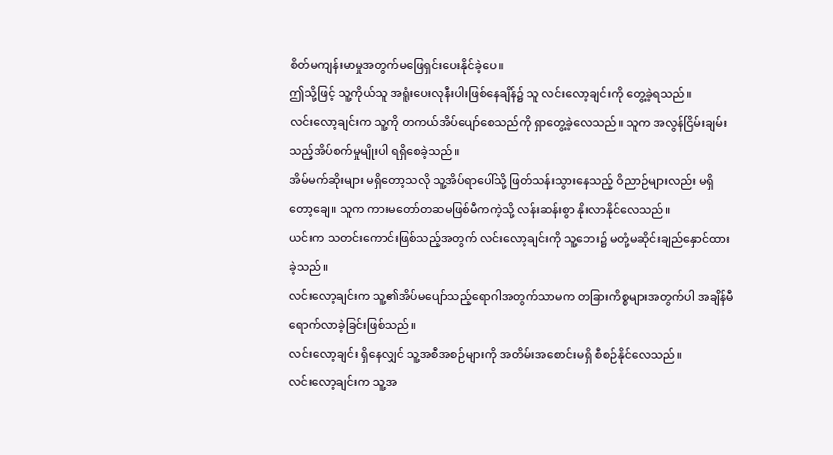စိတ်မကျန်းမာမှုအတွက်မဖြေရှင်းပေးနိုင်ခဲ့ပေ။
ဤသို့ဖြင့် သူ့ကိုယ်သူ အရူံးပေးလုနီးပါးဖြစ်နေချိန်၌ သူ လင်းလော့ချင်းကို တွေ့ခဲ့ရသည်။
လင်းလော့ချင်းက သူ့ကို တကယ်အိပ်ပျော်စေသည်ကို ရှာတွေ့ခဲ့လေသည်။ သူက အလွန်ငြိမ်းချမ်း သည့်အိပ်စက်မှုမျိုးပါ ရရှိစေခဲ့သည်။
အိမ်မက်ဆိုးများ မရှိတော့သလို သူ့အိပ်ရာပေါ်သို့ ဖြတ်သန်းသွားနေသည့် ဝိညာဉ်များလည်း မရှိတော့ချေ။ သူက ကားမတော်တဆမဖြစ်မီကကဲ့သို့ လန်းဆန်းစွာ နိုးလာနိုင်လေသည်။
ယင်းက သတင်းကောင်းဖြစ်သည့်အတွက် လင်းလော့ချင်းကို သူ့ဘေး၌ မတုံ့မဆိုင်းချည်နှောင်ထားခဲ့သည်။
လင်းလော့ချင်းက သူ့၏အိပ်မပျော်သည့်ရောဂါအတွက်သာမက တခြားကိစ္စများအတွက်ပါ အချိန်မီရောက်လာခဲ့ခြင်းဖြစ်သည်။
လင်းလော့ချင်း ရှိနေလျှင် သူ့အစီအစဉ်များကို အတိမ်းအစောင်းမရှိ စီစဉ်နိုင်လေသည်။
လင်းလော့ချင်းက သူ့အ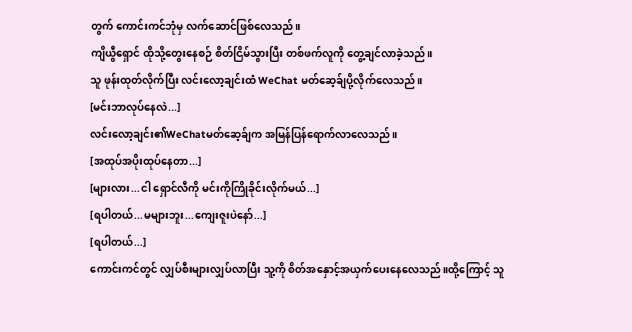တွက် ကောင်းကင်ဘုံမှ လက်ဆောင်ဖြစ်လေသည်။
ကျိယွီရှောင် ထိုသို့တွေးနေစဉ် စိတ်ငြိမ်သွားပြီး တစ်ဖက်လူကို တွေ့ချင်လာခဲ့သည်။
သူ ဖုန်းထုတ်လိုက်ပြီး လင်းလော့ချင်းထံ WeChat မတ်ဆေ့ခ်ျပို့လိုက်လေသည်။
[မင်းဘာလုပ်နေလဲ...]
လင်းလော့ချင်း၏WeChatမတ်ဆေ့ခ်ျက အမြန်ပြန်ရောက်လာလေသည်။
[အထုပ်အပိုးထုပ်နေတာ...]
[များလား...ငါ ရှောင်လီကို မင်းကိုကြိုခိုင်းလိုက်မယ်...]
[ရပါတယ်...မများဘူး...ကျေးဇူးပဲနော်...]
[ရပါတယ်...]
ကောင်းကင်တွင် လျှပ်စီးများလျှပ်လာပြီး သူ့ကို စိတ်အနှောင့်အယှက်ပေးနေလေသည်။ထို့ကြောင့် သူ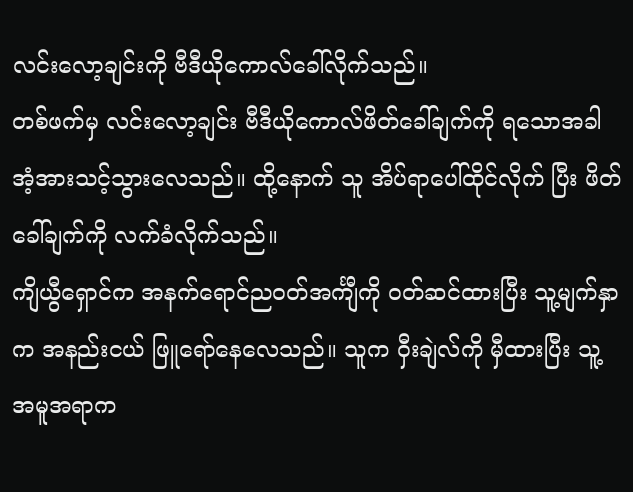လင်းလော့ချင်းကို ဗီဒီယိုကောလ်ခေါ်လိုက်သည်။
တစ်ဖက်မှ လင်းလော့ချင်း ဗီဒီယိုကောလ်ဖိတ်ခေါ်ချက်ကို ရသောအခါ အံ့အားသင့်သွားလေသည်။ ထို့နောက် သူ အိပ်ရာပေါ်ထိုင်လိုက် ပြီး ဖိတ်ခေါ်ချက်ကို လက်ခံလိုက်သည်။
ကျိယွီရှောင်က အနက်ရောင်ည၀တ်အင်္ကျီကို ၀တ်ဆင်ထားပြီး သူ့မျက်နှာက အနည်းငယ် ဖြူရော်နေလေသည်။ သူက ဝှီးချဲလ်ကို မှီထားပြီး သူ့အမူအရာက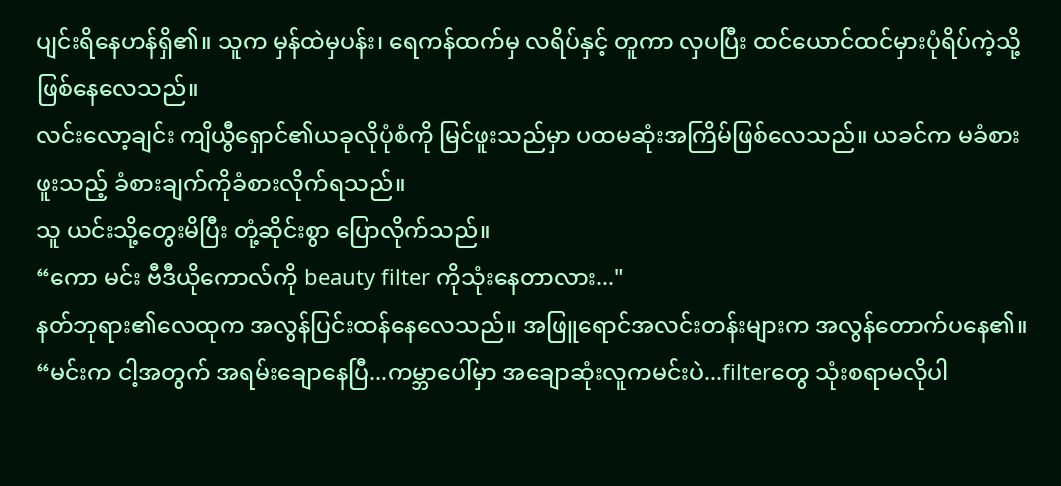ပျင်းရိနေဟန်ရှိ၏။ သူက မှန်ထဲမှပန်း၊ ရေကန်ထက်မှ လရိပ်နှင့် တူကာ လှပပြီး ထင်ယောင်ထင်မှားပုံရိပ်ကဲ့သို့ ဖြစ်နေလေသည်။
လင်းလော့ချင်း ကျိယွီရှောင်၏ယခုလိုပုံစံကို မြင်ဖူးသည်မှာ ပထမဆုံးအကြိမ်ဖြစ်လေသည်။ ယခင်က မခံစားဖူးသည့် ခံစားချက်ကိုခံစားလိုက်ရသည်။
သူ ယင်းသို့တွေးမိပြီး တုံ့ဆိုင်းစွာ ပြောလိုက်သည်။
“ကော မင်း ဗီဒီယိုကောလ်ကို beauty filter ကိုသုံးနေတာလား..."
နတ်ဘုရား၏လေထုက အလွန်ပြင်းထန်နေလေသည်။ အဖြူရောင်အလင်းတန်းများက အလွန်တောက်ပနေ၏။
“မင်းက ငါ့အတွက် အရမ်းချောနေပြီ...ကမ္ဘာပေါ်မှာ အချောဆုံးလူကမင်းပဲ...filterတွေ သုံးစရာမလိုပါ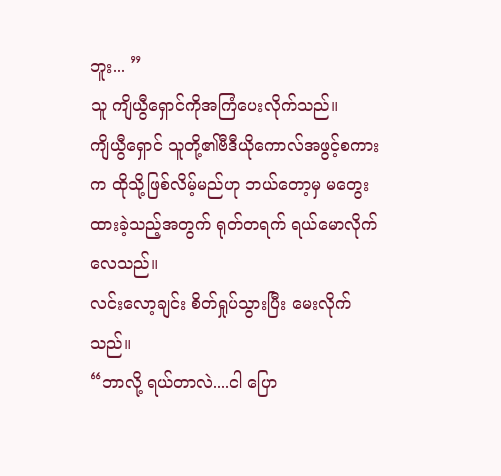ဘူး... ”
သူ ကျိယွီရှောင်ကိုအကြံပေးလိုက်သည်။
ကျိယွီရှောင် သူတို့၏ဗီဒီယိုကောလ်အဖွင့်စကားက ထိုသို့ဖြစ်လိမ့်မည်ဟု ဘယ်တော့မှ မတွေးထားခဲ့သည့်အတွက် ရုတ်တရက် ရယ်မောလိုက်လေသည်။
လင်းလော့ချင်း စိတ်ရှုပ်သွားပြီး မေးလိုက်သည်။
“ဘာလို့ ရယ်တာလဲ....ငါ ပြော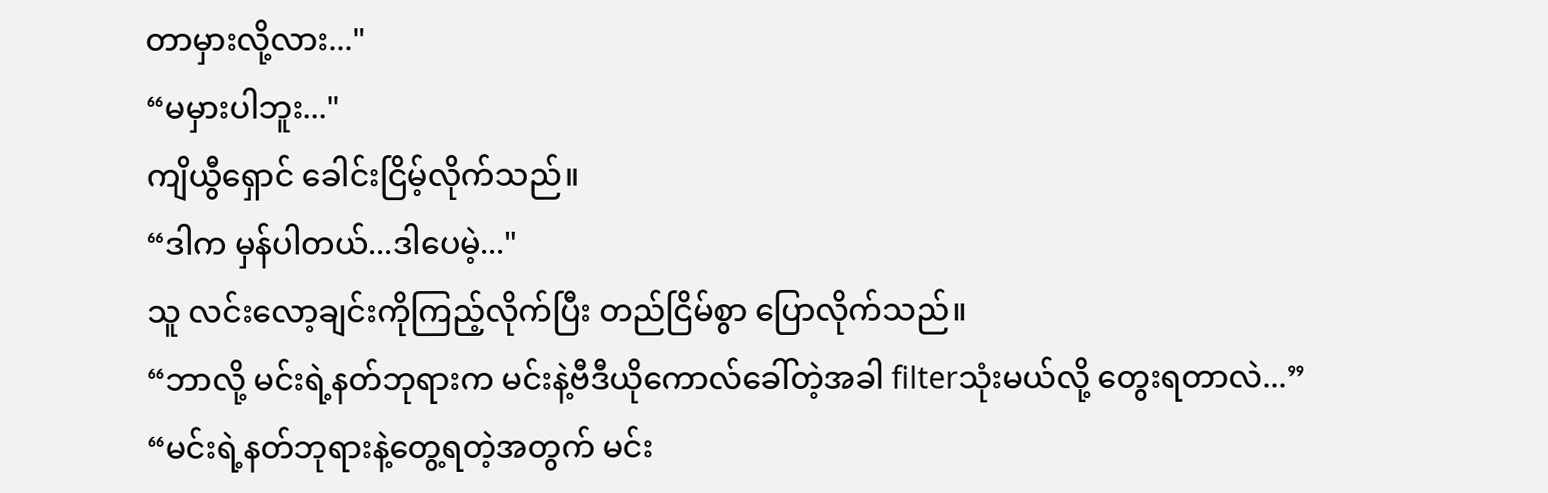တာမှားလို့လား..."
“မမှားပါဘူး..."
ကျိယွီရှောင် ခေါင်းငြိမ့်လိုက်သည်။
“ဒါက မှန်ပါတယ်...ဒါပေမဲ့..."
သူ လင်းလော့ချင်းကိုကြည့်လိုက်ပြီး တည်ငြိမ်စွာ ပြောလိုက်သည်။
“ဘာလို့ မင်းရဲ့နတ်ဘုရားက မင်းနဲ့ဗီဒီယိုကောလ်ခေါ်တဲ့အခါ filterသုံးမယ်လို့ တွေးရတာလဲ...”
“မင်းရဲ့နတ်ဘုရားနဲ့တွေ့ရတဲ့အတွက် မင်း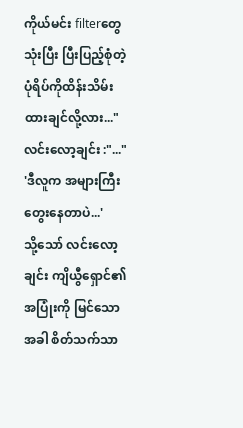ကိုယ်မင်း filterတွေသုံးပြီး ပြီးပြည့်စုံတဲ့ပုံရိပ်ကိုထိန်းသိမ်းထားချင်လို့လား..."
လင်းလော့ချင်း :"..."
'ဒီလူက အများကြီး တွေးနေတာပဲ...'
သို့သော် လင်းလော့ချင်း ကျိယွီရှောင်၏အပြုံးကို မြင်သောအခါ စိတ်သက်သာ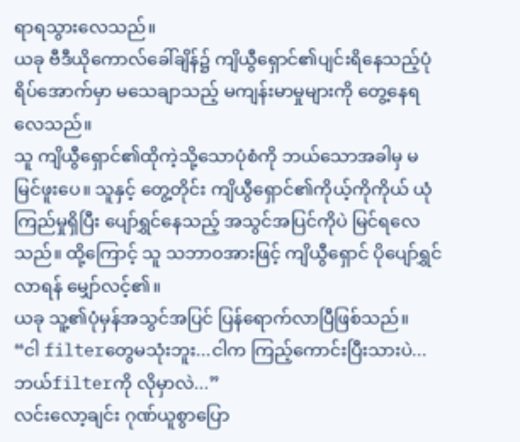ရာရသွားလေသည်။
ယခု ဗီဒီယိုကောလ်ခေါ်ချိန်၌ ကျိယွီရှောင်၏ပျင်းရိနေသည့်ပုံရိပ်အောက်မှာ မသေချာသည့် မကျန်းမာမှုများကို တွေ့နေရလေသည်။
သူ ကျိယွီရှောင်၏ထိုကဲ့သို့သောပုံစံကို ဘယ်သောအခါမှ မမြင်ဖူးပေ။ သူနှင့် တွေ့တိုင်း ကျိယွီရှောင်၏ကိုယ့်ကိုကိုယ် ယုံကြည်မှုရှိပြီး ပျော်ရွှင်နေသည့် အသွင်အပြင်ကိုပဲ မြင်ရလေသည်။ ထို့ကြောင့် သူ သဘာ၀အားဖြင့် ကျိယွီရှောင် ပိုပျော်ရွှင်လာရန် မျှော်လင့်၏။
ယခု သူ့၏ပုံမှန်အသွင်အပြင် ပြန်ရောက်လာပြီဖြစ်သည်။
“ငါ filterတွေမသုံးဘူး...ငါက ကြည့်ကောင်းပြီးသားပဲ...ဘယ်filterကို လိုမှာလဲ...”
လင်းလော့ချင်း ဂုဏ်ယူစွာပြော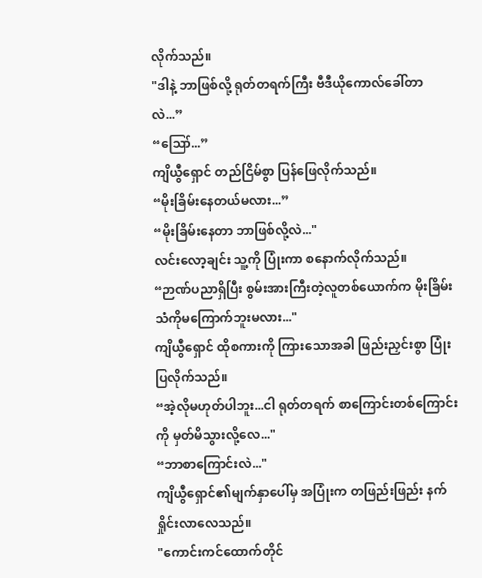လိုက်သည်။
"ဒါနဲ့ ဘာဖြစ်လို့ ရုတ်တရက်ကြီး ဗီဒီယိုကောလ်ခေါ်တာလဲ...”
“ဪ...”
ကျိယွီရှောင် တည်ငြိမ်စွာ ပြန်ဖြေလိုက်သည်။
“မိုးခြိမ်းနေတယ်မလား...”
“မိုးခြိမ်းနေတာ ဘာဖြစ်လို့လဲ..."
လင်းလော့ချင်း သူ့ကို ပြုံးကာ စနောက်လိုက်သည်။
“ဉာဏ်ပညာရှိပြီး စွမ်းအားကြီးတဲ့လူတစ်ယောက်က မိုးခြိမ်းသံကိုမကြောက်ဘူးမလား..."
ကျိယွီရှောင် ထိုစကားကို ကြားသောအခါ ဖြည်းညှင်းစွာ ပြုံးပြလိုက်သည်။
“အဲ့လိုမဟုတ်ပါဘူး...ငါ ရုတ်တရက် စာကြောင်းတစ်ကြောင်းကို မှတ်မိသွားလို့လေ..."
“ဘာစာကြောင်းလဲ..."
ကျိယွီရှောင်၏မျက်နှာပေါ်မှ အပြုံးက တဖြည်းဖြည်း နက်ရှိုင်းလာလေသည်။
"ကောင်းကင်ထောက်တိုင်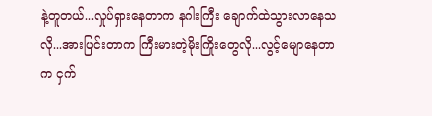နဲ့တူတယ်...လှုပ်ရှားနေတာက နဂါးကြီး ချောက်ထဲသွားလာနေသလို...အားပြင်းတာက ကြီးမားတဲ့မိုးကြိုးတွေလို...လွင့်မျောနေတာက ငှက်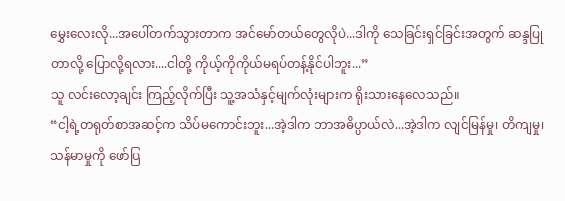မွှေးလေးလို...အပေါ်တက်သွားတာက အင်မော်တယ်တွေလိုပဲ...ဒါကို သေခြင်းရှင်ခြင်းအတွက် ဆန္ဒပြုတာလို့ ပြောလို့ရလား....ငါတို့ ကိုယ့်ကိုကိုယ်မရပ်တန့်နိုင်ပါဘူး...”
သူ လင်းလော့ချင်း ကြည့်လိုက်ပြီး သူ့အသံနှင့်မျက်လုံးများက ရိုးသားနေလေသည်။
“ငါ့ရဲ့တရုတ်စာအဆင့်က သိပ်မကောင်းဘူး...အဲ့ဒါက ဘာအဓိပ္ပာယ်လဲ...အဲ့ဒါက လျင်မြန်မှု၊ တိကျမှု၊ သန်မာမှုကို ဖော်ပြ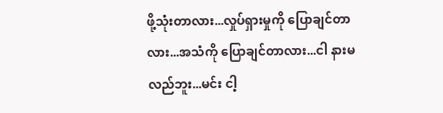ဖို့သုံးတာလား...လှုပ်ရှားမှုကို ပြောချင်တာလား...အသံကို ပြောချင်တာလား...ငါ နားမလည်ဘူး...မင်း ငါ့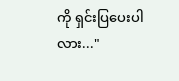ကို ရှင်းပြပေးပါလား..."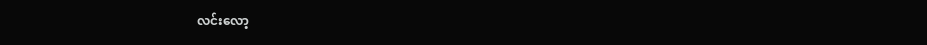လင်းလော့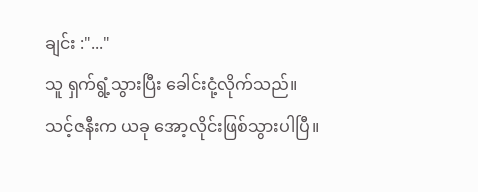ချင်း :"..."
သူ ရှက်ရွံ့သွားပြီး ခေါင်းငုံ့လိုက်သည်။
သင့်ဇနီးက ယခု အော့လိုင်းဖြစ်သွားပါပြီ။